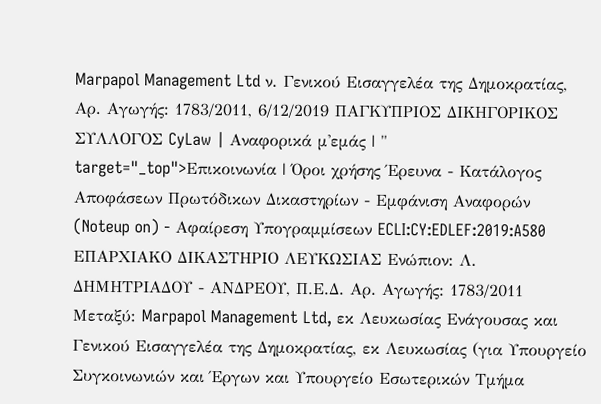Marpapol Management Ltd ν. Γενικού Εισαγγελέα της Δημοκρατίας, Αρ. Αγωγής: 1783/2011, 6/12/2019 ΠΑΓΚΥΠΡΙΟΣ ΔΙΚΗΓΟΡΙΚΟΣ ΣΥΛΛΟΓΟΣ CyLaw | Αναφορικά μ'εμάς | " target="_top">Επικοινωνία | Όροι χρήσης Έρευνα - Κατάλογος Αποφάσεων Πρωτόδικων Δικαστηρίων - Εμφάνιση Αναφορών (Noteup on) - Αφαίρεση Υπογραμμίσεων ECLI:CY:EDLEF:2019:A580 ΕΠΑΡΧΙΑΚΟ ΔΙΚΑΣΤΗΡΙΟ ΛΕΥΚΩΣΙΑΣ Ενώπιον: Λ. ΔΗΜΗΤΡΙΑΔΟΥ - ΑΝΔΡΕΟΥ, Π.Ε.Δ. Αρ. Αγωγής: 1783/2011 Μεταξύ: Marpapol Management Ltd, εκ Λευκωσίας Ενάγουσας και Γενικού Εισαγγελέα της Δημοκρατίας, εκ Λευκωσίας (για Υπουργείο Συγκοινωνιών και Έργων και Υπουργείο Εσωτερικών Τμήμα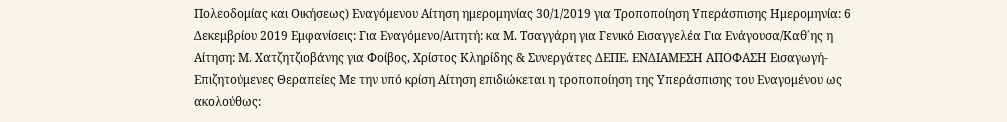Πολεοδομίας και Οικήσεως) Εναγόμενου Aίτηση ημερομηνίας 30/1/2019 για Τροποποίηση Υπεράσπισης Ημερομηνία: 6 Δεκεμβρίου 2019 Εμφανίσεις: Για Εναγόμενο/Αιτητή: κα Μ. Τσαγγάρη για Γενικό Εισαγγελέα Για Ενάγουσα/Καθ΄ης η Αίτηση: Μ. Χατζητζιοβάνης για Φοίβος, Χρίστος Κληρίδης & Συνεργάτες ΔΕΠΕ. ΕΝΔΙΑΜΕΣΗ ΑΠΟΦΑΣΗ Εισαγωγή-Επιζητούμενες Θεραπείες Με την υπό κρίση Αίτηση επιδιώκεται η τροποποίηση της Υπεράσπισης του Εναγομένου ως ακολούθως: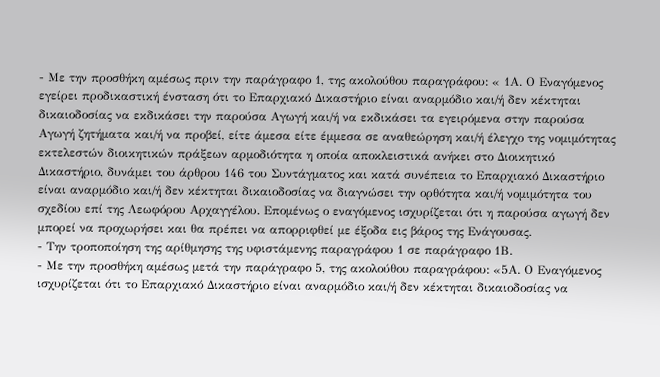- Με την προσθήκη αμέσως πριν την παράγραφο 1, της ακολούθου παραγράφου: « 1Α. Ο Εναγόμενος εγείρει προδικαστική ένσταση ότι το Επαρχιακό Δικαστήριο είναι αναρμόδιο και/ή δεν κέκτηται δικαιοδοσίας να εκδικάσει την παρούσα Αγωγή και/ή να εκδικάσει τα εγειρόμενα στην παρούσα Αγωγή ζητήματα και/ή να προβεί, είτε άμεσα είτε έμμεσα σε αναθεώρηση και/ή έλεγχο της νομιμότητας εκτελεστών διοικητικών πράξεων αρμοδιότητα η οποία αποκλειστικά ανήκει στο Διοικητικό Δικαστήριο, δυνάμει του άρθρου 146 του Συντάγματος και κατά συνέπεια το Επαρχιακό Δικαστήριο είναι αναρμόδιο και/ή δεν κέκτηται δικαιοδοσίας να διαγνώσει την ορθότητα και/ή νομιμότητα του σχεδίου επί της Λεωφόρου Αρχαγγέλου. Επομένως ο εναγόμενος ισχυρίζεται ότι η παρούσα αγωγή δεν μπορεί να προχωρήσει και θα πρέπει να απορριφθεί με έξοδα εις βάρος της Ενάγουσας.
- Την τροποποίηση της αρίθμησης της υφιστάμενης παραγράφου 1 σε παράγραφο 1Β.
- Με την προσθήκη αμέσως μετά την παράγραφο 5, της ακολούθου παραγράφου: «5Α. Ο Εναγόμενος ισχυρίζεται ότι το Επαρχιακό Δικαστήριο είναι αναρμόδιο και/ή δεν κέκτηται δικαιοδοσίας να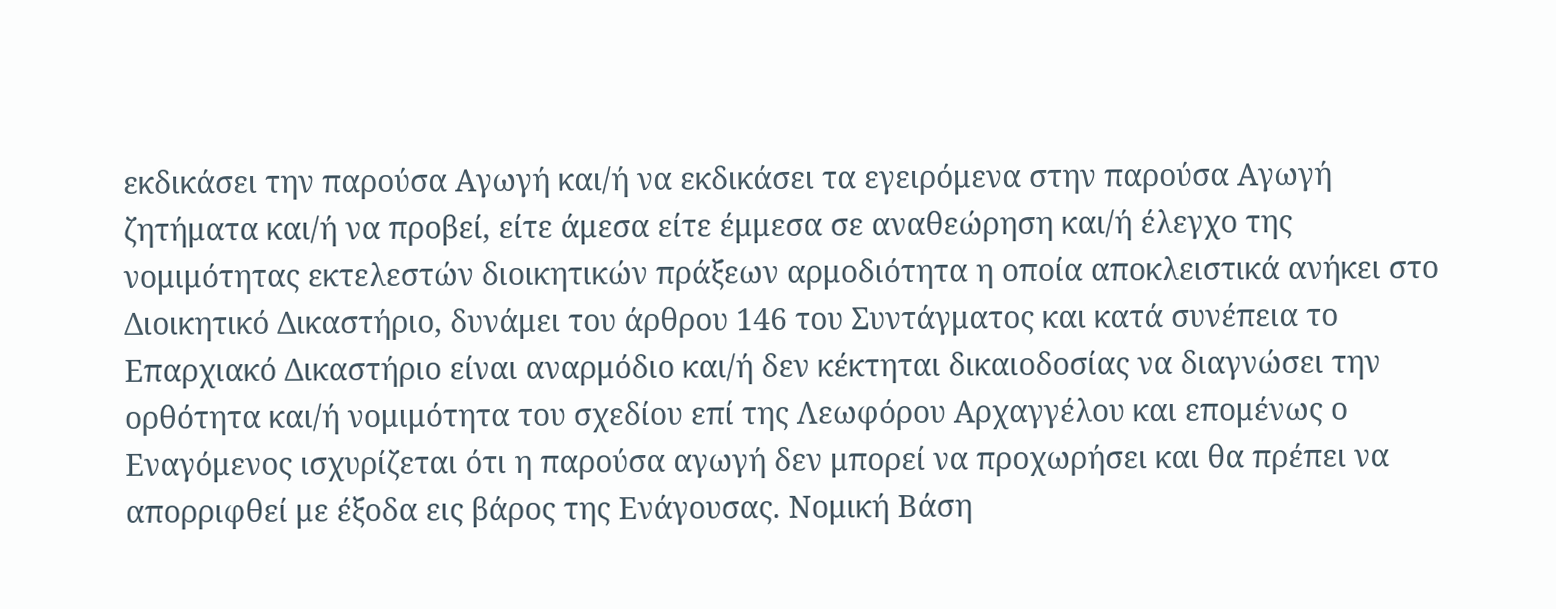εκδικάσει την παρούσα Αγωγή και/ή να εκδικάσει τα εγειρόμενα στην παρούσα Αγωγή ζητήματα και/ή να προβεί, είτε άμεσα είτε έμμεσα σε αναθεώρηση και/ή έλεγχο της νομιμότητας εκτελεστών διοικητικών πράξεων αρμοδιότητα η οποία αποκλειστικά ανήκει στο Διοικητικό Δικαστήριο, δυνάμει του άρθρου 146 του Συντάγματος και κατά συνέπεια το Επαρχιακό Δικαστήριο είναι αναρμόδιο και/ή δεν κέκτηται δικαιοδοσίας να διαγνώσει την ορθότητα και/ή νομιμότητα του σχεδίου επί της Λεωφόρου Αρχαγγέλου και επομένως ο Εναγόμενος ισχυρίζεται ότι η παρούσα αγωγή δεν μπορεί να προχωρήσει και θα πρέπει να απορριφθεί με έξοδα εις βάρος της Ενάγουσας. Νομική Βάση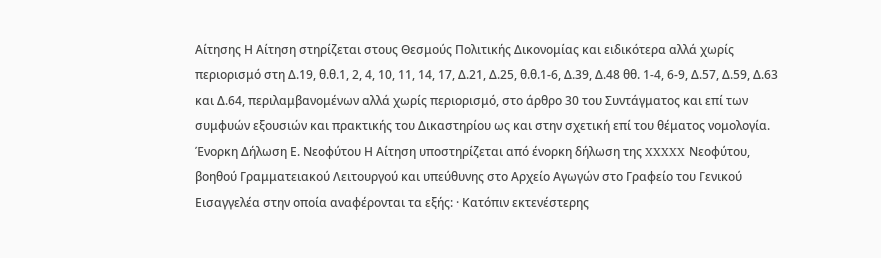Αίτησης Η Αίτηση στηρίζεται στους Θεσμούς Πολιτικής Δικονομίας και ειδικότερα αλλά χωρίς περιορισμό στη Δ.19, θ.θ.1, 2, 4, 10, 11, 14, 17, Δ.21, Δ.25, θ.θ.1-6, Δ.39, Δ.48 θθ. 1-4, 6-9, Δ.57, Δ.59, Δ.63 και Δ.64, περιλαμβανομένων αλλά χωρίς περιορισμό, στο άρθρο 30 του Συντάγματος και επί των συμφυών εξουσιών και πρακτικής του Δικαστηρίου ως και στην σχετική επί του θέματος νομολογία. Ένορκη Δήλωση Ε. Νεοφύτου Η Αίτηση υποστηρίζεται από ένορκη δήλωση της XXXXX Νεοφύτου, βοηθού Γραμματειακού Λειτουργού και υπεύθυνης στο Αρχείο Αγωγών στο Γραφείο του Γενικού Εισαγγελέα στην οποία αναφέρονται τα εξής: · Κατόπιν εκτενέστερης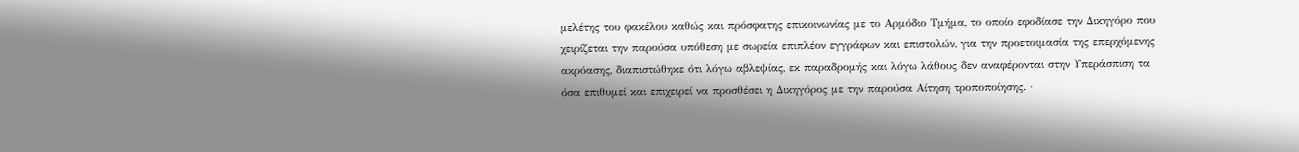μελέτης του φακέλου καθώς και πρόσφατης επικοινωνίας με το Αρμόδιο Τμήμα, το οποίο εφοδίασε την Δικηγόρο που χειρίζεται την παρούσα υπόθεση με σωρεία επιπλέον εγγράφων και επιστολών, για την προετοιμασία της επερχόμενης ακρόασης, διαπιστώθηκε ότι λόγω αβλεψίας, εκ παραδρομής και λόγω λάθους δεν αναφέρονται στην Υπεράσπιση τα όσα επιθυμεί και επιχειρεί να προσθέσει η Δικηγόρος με την παρούσα Αίτηση τροποποίησης. ·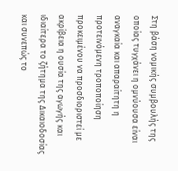Στη βάση νομικής συμβουλής της οποίας τυγχάνει η ομνύουσα είναι αναγκαία και απαραίτητη η προτεινόμενη τροποποίηση προκειμένου να προσδιοριστεί με ακρίβεια η ουσία της αγωγής και ιδιαίτερα το ζήτημα της Δικαιοδοσίας και συνεπώς το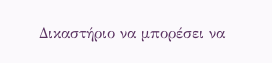Δικαστήριο να μπορέσει να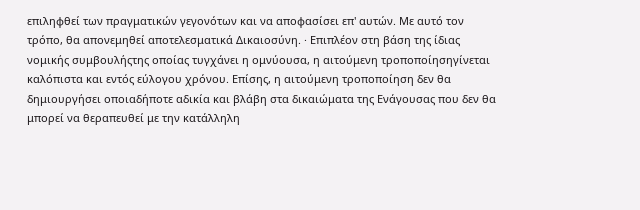επιληφθεί των πραγματικών γεγονότων και να αποφασίσει επ' αυτών. Με αυτό τον τρόπο, θα απονεμηθεί αποτελεσματικά Δικαιοσύνη. · Επιπλέον στη βάση της ίδιας νομικής συμβουλήςτης οποίας τυγχάνει η ομνύουσα, η αιτούμενη τροποποίησηγίνεται καλόπιστα και εντός εύλογου χρόνου. Επίσης, η αιτούμενη τροποποίηση δεν θα δημιουργήσει οποιαδήποτε αδικία και βλάβη στα δικαιώματα της Ενάγουσας που δεν θα μπορεί να θεραπευθεί με την κατάλληλη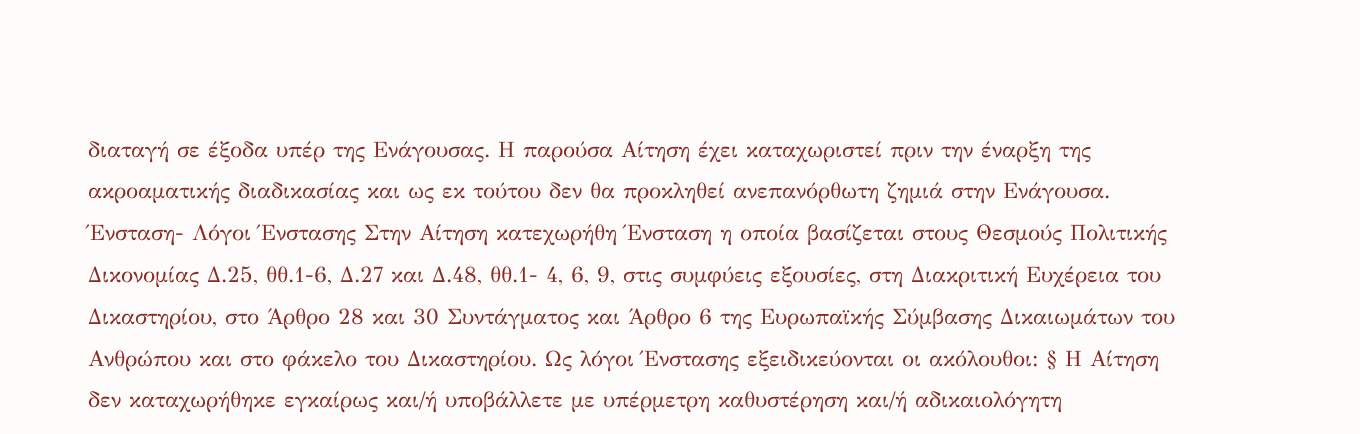διαταγή σε έξοδα υπέρ της Ενάγουσας. Η παρούσα Αίτηση έχει καταχωριστεί πριν την έναρξη της ακροαματικής διαδικασίας και ως εκ τούτου δεν θα προκληθεί ανεπανόρθωτη ζημιά στην Ενάγουσα. Ένσταση- Λόγοι Ένστασης Στην Αίτηση κατεχωρήθη Ένσταση η οποία βασίζεται στους Θεσμούς Πολιτικής Δικονομίας Δ.25, θθ.1-6, Δ.27 και Δ.48, θθ.1- 4, 6, 9, στις συμφύεις εξουσίες, στη Διακριτική Ευχέρεια του Δικαστηρίου, στο Άρθρο 28 και 30 Συντάγματος και Άρθρο 6 της Ευρωπαϊκής Σύμβασης Δικαιωμάτων του Ανθρώπου και στο φάκελο του Δικαστηρίου. Ως λόγοι Ένστασης εξειδικεύονται οι ακόλουθοι: § Η Αίτηση δεν καταχωρήθηκε εγκαίρως και/ή υποβάλλετε με υπέρμετρη καθυστέρηση και/ή αδικαιολόγητη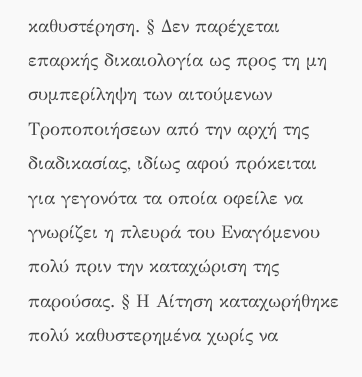καθυστέρηση. § Δεν παρέχεται επαρκής δικαιολογία ως προς τη μη συμπερίληψη των αιτούμενων Τροποποιήσεων από την αρχή της διαδικασίας, ιδίως αφού πρόκειται για γεγονότα τα οποία οφείλε να γνωρίζει η πλευρά του Εναγόμενου πολύ πριν την καταχώριση της παρούσας. § Η Αίτηση καταχωρήθηκε πολύ καθυστερημένα χωρίς να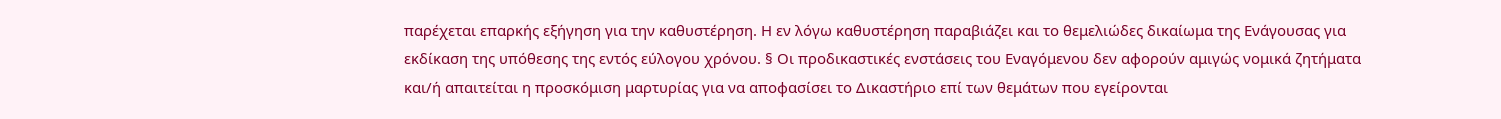παρέχεται επαρκής εξήγηση για την καθυστέρηση. Η εν λόγω καθυστέρηση παραβιάζει και το θεμελιώδες δικαίωμα της Ενάγουσας για εκδίκαση της υπόθεσης της εντός εύλογου χρόνου. § Οι προδικαστικές ενστάσεις του Εναγόμενου δεν αφορούν αμιγώς νομικά ζητήματα και/ή απαιτείται η προσκόμιση μαρτυρίας για να αποφασίσει το Δικαστήριο επί των θεμάτων που εγείρονται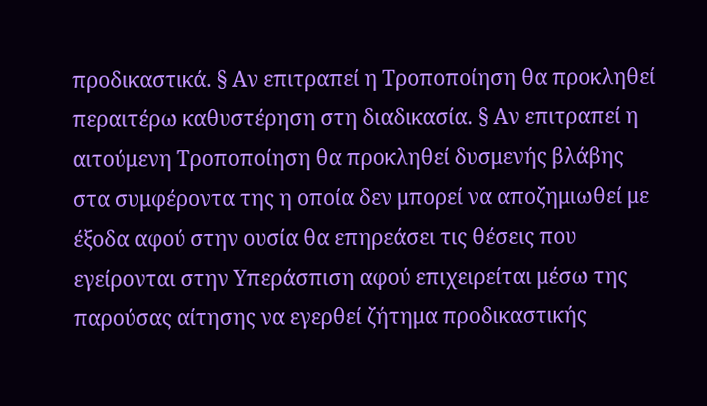προδικαστικά. § Αν επιτραπεί η Τροποποίηση θα προκληθεί περαιτέρω καθυστέρηση στη διαδικασία. § Αν επιτραπεί η αιτούμενη Τροποποίηση θα προκληθεί δυσμενής βλάβης στα συμφέροντα της η οποία δεν μπορεί να αποζημιωθεί με έξοδα αφού στην ουσία θα επηρεάσει τις θέσεις που εγείρονται στην Υπεράσπιση αφού επιχειρείται μέσω της παρούσας αίτησης να εγερθεί ζήτημα προδικαστικής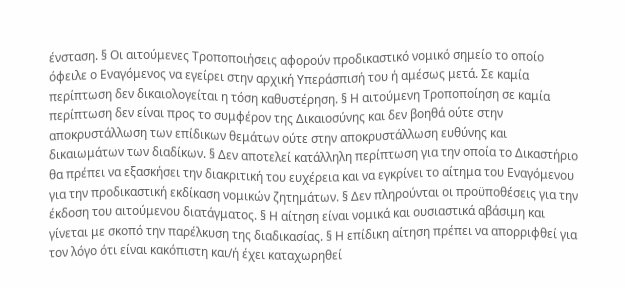ένσταση. § Οι αιτούμενες Τροποποιήσεις αφορούν προδικαστικό νομικό σημείο το οποίο όφειλε ο Εναγόμενος να εγείρει στην αρχική Υπεράσπισή του ή αμέσως μετά. Σε καμία περίπτωση δεν δικαιολογείται η τόση καθυστέρηση. § Η αιτούμενη Τροποποίηση σε καμία περίπτωση δεν είναι προς το συμφέρον της Δικαιοσύνης και δεν βοηθά ούτε στην αποκρυστάλλωση των επίδικων θεμάτων ούτε στην αποκρυστάλλωση ευθύνης και δικαιωμάτων των διαδίκων. § Δεν αποτελεί κατάλληλη περίπτωση για την οποία το Δικαστήριο θα πρέπει να εξασκήσει την διακριτική του ευχέρεια και να εγκρίνει το αίτημα του Εναγόμενου για την προδικαστική εκδίκαση νομικών ζητημάτων. § Δεν πληρούνται οι προϋποθέσεις για την έκδοση του αιτούμενου διατάγματος. § Η αίτηση είναι νομικά και ουσιαστικά αβάσιμη και γίνεται με σκοπό την παρέλκυση της διαδικασίας. § Η επίδικη αίτηση πρέπει να απορριφθεί για τον λόγο ότι είναι κακόπιστη και/ή έχει καταχωρηθεί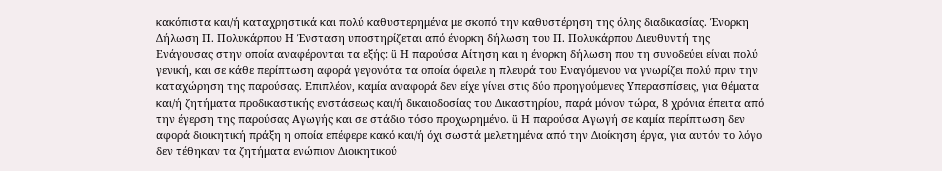κακόπιστα και/ή καταχρηστικά και πολύ καθυστερημένα με σκοπό την καθυστέρηση της όλης διαδικασίας. Ένορκη Δήλωση Π. Πολυκάρπου Η Ένσταση υποστηρίζεται από ένορκη δήλωση του Π. Πολυκάρπου Διευθυντή της Ενάγουσας στην οποία αναφέρονται τα εξής: ü Η παρούσα Αίτηση και η ένορκη δήλωση που τη συνοδεύει είναι πολύ γενική, και σε κάθε περίπτωση αφορά γεγονότα τα οποία όφειλε η πλευρά του Εναγόμενου να γνωρίζει πολύ πριν την καταχώρηση της παρούσας. Επιπλέον, καμία αναφορά δεν είχε γίνει στις δύο προηγούμενες Υπερασπίσεις, για θέματα και/ή ζητήματα προδικαστικής ενστάσεως και/ή δικαιοδοσίας του Δικαστηρίου, παρά μόνον τώρα, 8 χρόνια έπειτα από την έγερση της παρούσας Αγωγής και σε στάδιο τόσο προχωρημένο. ü Η παρούσα Αγωγή σε καμία περίπτωση δεν αφορά διοικητική πράξη η οποία επέφερε κακό και/ή όχι σωστά μελετημένα από την Διοίκηση έργα, για αυτόν το λόγο δεν τέθηκαν τα ζητήματα ενώπιον Διοικητικού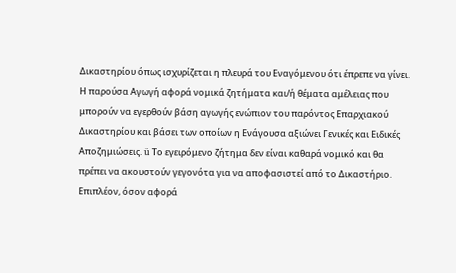Δικαστηρίου όπως ισχυρίζεται η πλευρά του Εναγόμενου ότι έπρεπε να γίνει. Η παρούσα Αγωγή αφορά νομικά ζητήματα και/ή θέματα αμέλειας που μπορούν να εγερθούν βάση αγωγής ενώπιον του παρόντος Επαρχιακού Δικαστηρίου και βάσει των οποίων η Ενάγουσα αξιώνει Γενικές και Ειδικές Αποζημιώσεις. ü Το εγειρόμενο ζήτημα δεν είναι καθαρά νομικό και θα πρέπει να ακουστούν γεγονότα για να αποφασιστεί από το Δικαστήριο. Επιπλέον, όσον αφορά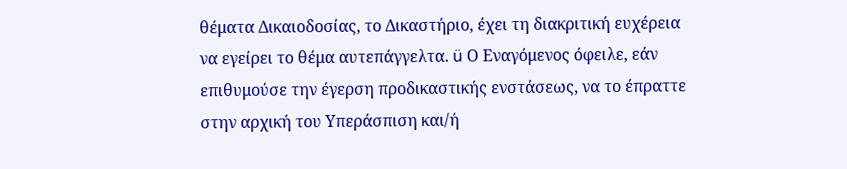θέματα Δικαιοδοσίας, το Δικαστήριο, έχει τη διακριτική ευχέρεια να εγείρει το θέμα αυτεπάγγελτα. ü Ο Εναγόμενος όφειλε, εάν επιθυμούσε την έγερση προδικαστικής ενστάσεως, να το έπραττε στην αρχική του Υπεράσπιση και/ή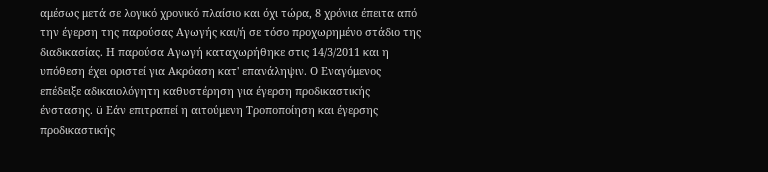αμέσως μετά σε λογικό χρονικό πλαίσιο και όχι τώρα, 8 χρόνια έπειτα από την έγερση της παρούσας Αγωγής και/ή σε τόσο προχωρημένο στάδιο της διαδικασίας. Η παρούσα Αγωγή καταχωρήθηκε στις 14/3/2011 και η υπόθεση έχει οριστεί για Ακρόαση κατ' επανάληψιν. Ο Εναγόμενος επέδειξε αδικαιολόγητη καθυστέρηση για έγερση προδικαστικής ένστασης. ü Εάν επιτραπεί η αιτούμενη Τροποποίηση και έγερσης προδικαστικής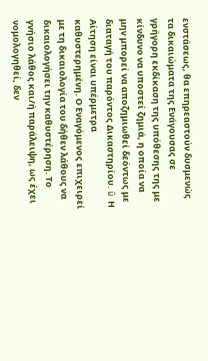ενστάσεως, θα επηρεαστούν δυσμενώς τα δικαιώματα της Ενάγουσας σε γρήγορη εκδίκαση της υπόθεσης της με κίνδυνο να υποστεί ζημιά, η οποία να μην μπορεί να αποζημιωθεί δεόντως με διαταγή του παρόντος Δικαστηρίου. ü Η Αίτηση είναι υπέρμετρα καθυστερημένη. Ο Εναγόμενος επιχειρεί με τη δικαιολογία του δήθεν λάθους να δικαιολογήσει την καθυστέρηση. Το γνήσιο λάθος και/ή παράλειψη, ως έχει νομολογηθεί, δεν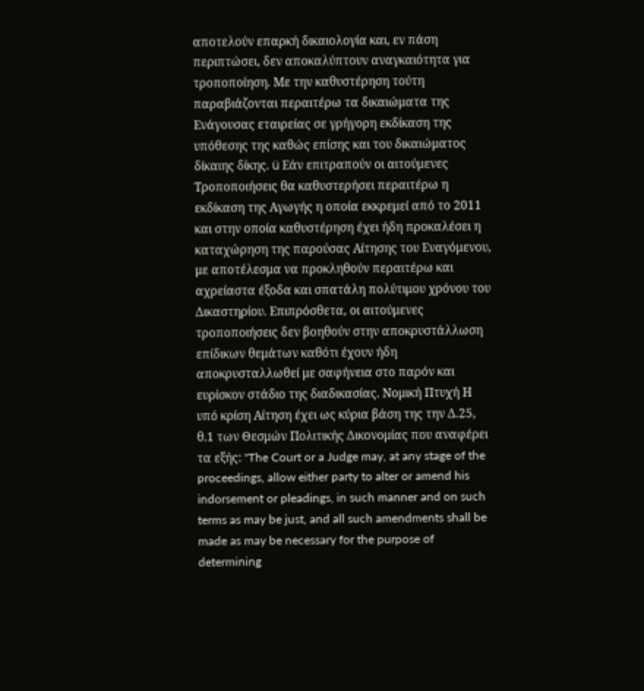αποτελούν επαρκή δικαιολογία και, εν πάση περιπτώσει, δεν αποκαλύπτουν αναγκαιότητα για τροποποίηση. Με την καθυστέρηση τούτη παραβιάζονται περαιτέρω τα δικαιώματα της Ενάγουσας εταιρείας σε γρήγορη εκδίκαση της υπόθεσης της καθώς επίσης και του δικαιώματος δίκαιης δίκης. ü Εάν επιτραπούν οι αιτούμενες Τροποποιήσεις θα καθυστερήσει περαιτέρω η εκδίκαση της Αγωγής η οποία εκκρεμεί από το 2011 και στην οποία καθυστέρηση έχει ήδη προκαλέσει η καταχώρηση της παρούσας Αίτησης του Εναγόμενου, με αποτέλεσμα να προκληθούν περαιτέρω και αχρείαστα έξοδα και σπατάλη πολύτιμου χρόνου του Δικαστηρίου. Επιπρόσθετα, οι αιτούμενες τροποποιήσεις δεν βοηθούν στην αποκρυστάλλωση επίδικων θεμάτων καθότι έχουν ήδη αποκρυσταλλωθεί με σαφήνεια στο παρόν και ευρίσκον στάδιο της διαδικασίας. Νομική Πτυχή Η υπό κρίση Αίτηση έχει ως κύρια βάση της την Δ.25, θ.1 των Θεσμών Πολιτικής Δικονομίας που αναφέρει τα εξής: "The Court or a Judge may, at any stage of the proceedings, allow either party to alter or amend his indorsement or pleadings, in such manner and on such terms as may be just, and all such amendments shall be made as may be necessary for the purpose of determining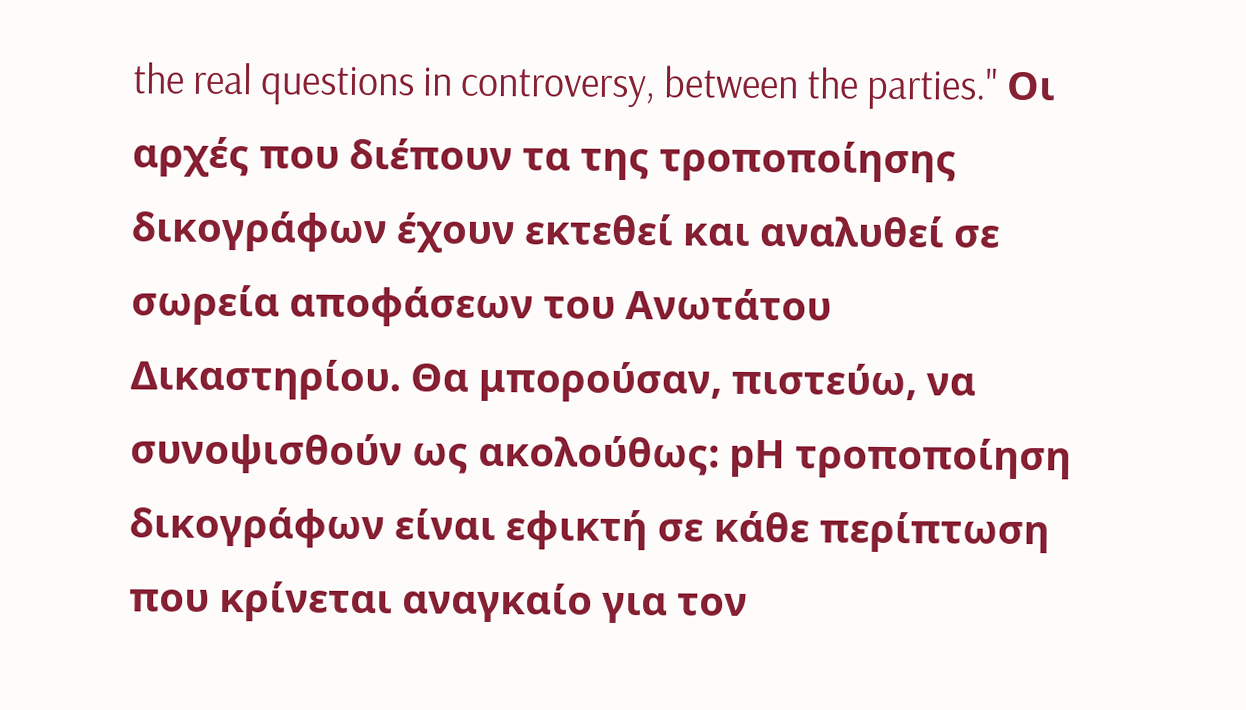the real questions in controversy, between the parties." Οι αρχές που διέπουν τα της τροποποίησης δικογράφων έχουν εκτεθεί και αναλυθεί σε σωρεία αποφάσεων του Ανωτάτου Δικαστηρίου. Θα μπορούσαν, πιστεύω, να συνοψισθούν ως ακολούθως: pΗ τροποποίηση δικογράφων είναι εφικτή σε κάθε περίπτωση που κρίνεται αναγκαίο για τον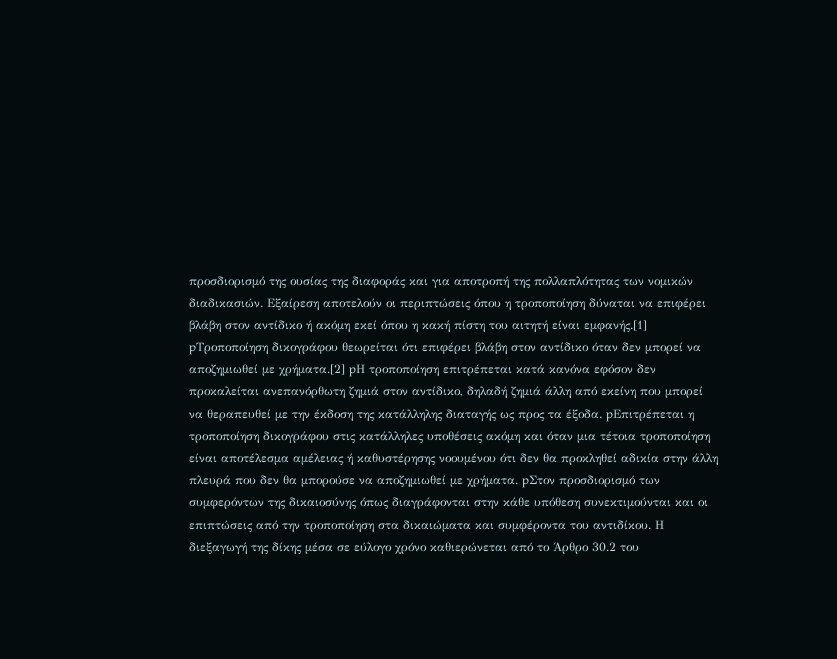προσδιορισμό της ουσίας της διαφοράς και για αποτροπή της πολλαπλότητας των νομικών διαδικασιών. Εξαίρεση αποτελούν οι περιπτώσεις όπου η τροποποίηση δύναται να επιφέρει βλάβη στον αντίδικο ή ακόμη εκεί όπου η κακή πίστη του αιτητή είναι εμφανής.[1] pΤροποποίηση δικογράφου θεωρείται ότι επιφέρει βλάβη στον αντίδικο όταν δεν μπορεί να αποζημιωθεί με χρήματα.[2] pΗ τροποποίηση επιτρέπεται κατά κανόνα εφόσον δεν προκαλείται ανεπανόρθωτη ζημιά στον αντίδικο, δηλαδή ζημιά άλλη από εκείνη που μπορεί να θεραπευθεί με την έκδοση της κατάλληλης διαταγής ως προς τα έξοδα. pΕπιτρέπεται η τροποποίηση δικογράφου στις κατάλληλες υποθέσεις ακόμη και όταν μια τέτοια τροποποίηση είναι αποτέλεσμα αμέλειας ή καθυστέρησης νοουμένου ότι δεν θα προκληθεί αδικία στην άλλη πλευρά που δεν θα μπορούσε να αποζημιωθεί με χρήματα. pΣτον προσδιορισμό των συμφερόντων της δικαιοσύνης όπως διαγράφονται στην κάθε υπόθεση συνεκτιμούνται και οι επιπτώσεις από την τροποποίηση στα δικαιώματα και συμφέροντα του αντιδίκου. Η διεξαγωγή της δίκης μέσα σε εύλογο χρόνο καθιερώνεται από το Άρθρο 30.2 του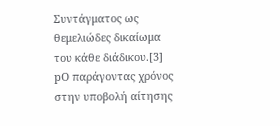Συντάγματος ως θεμελιώδες δικαίωμα του κάθε διάδικου.[3] pΟ παράγοντας χρόνος στην υποβολή αίτησης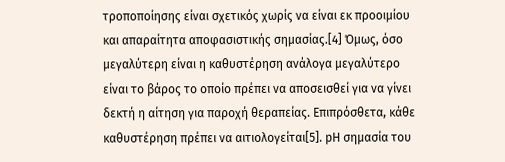τροποποίησης είναι σχετικός χωρίς να είναι εκ προοιμίου και απαραίτητα αποφασιστικής σημασίας.[4] Όμως, όσο μεγαλύτερη είναι η καθυστέρηση ανάλογα μεγαλύτερο είναι το βάρος το οποίο πρέπει να αποσεισθεί για να γίνει δεκτή η αίτηση για παροχή θεραπείας. Επιπρόσθετα, κάθε καθυστέρηση πρέπει να αιτιολογείται[5]. pΗ σημασία του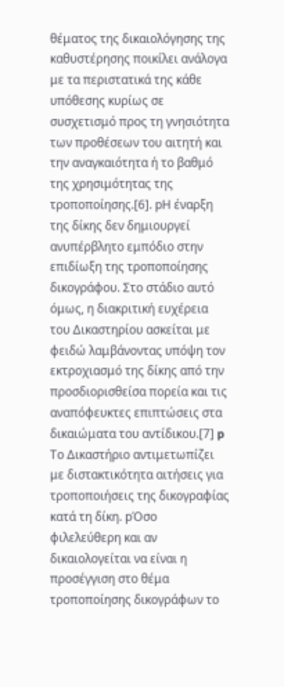θέματος της δικαιολόγησης της καθυστέρησης ποικίλει ανάλογα με τα περιστατικά της κάθε υπόθεσης κυρίως σε συσχετισμό προς τη γνησιότητα των προθέσεων του αιτητή και την αναγκαιότητα ή το βαθμό της χρησιμότητας της τροποποίησης.[6]. pΗ έναρξη της δίκης δεν δημιουργεί ανυπέρβλητο εμπόδιο στην επιδίωξη της τροποποίησης δικογράφου. Στο στάδιο αυτό όμως, η διακριτική ευχέρεια του Δικαστηρίου ασκείται με φειδώ λαμβάνοντας υπόψη τον εκτροχιασμό της δίκης από την προσδιορισθείσα πορεία και τις αναπόφευκτες επιπτώσεις στα δικαιώματα του αντίδικου.[7] p Το Δικαστήριο αντιμετωπίζει με διστακτικότητα αιτήσεις για τροποποιήσεις της δικογραφίας κατά τη δίκη. pΌσο φιλελεύθερη και αν δικαιολογείται να είναι η προσέγγιση στο θέμα τροποποίησης δικογράφων το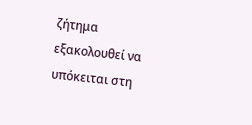ζήτημα εξακολουθεί να υπόκειται στη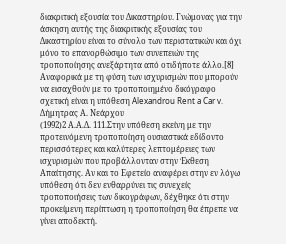διακριτική εξουσία του Δικαστηρίου. Γνώμονας για την άσκηση αυτής της διακριτικής εξουσίας του Δικαστηρίου είναι το σύνολο των περιστατικών και όχι μόνο το επανορθώσιμο των συνεπειών της τροποποίησης ανεξάρτητα από οτιδήποτε άλλο.[8] Αναφορικά με τη φύση των ισχυρισμών που μπορούν να εισαχθούν με το τροποποιημένο δικόγραφο σχετική είναι η υπόθεση Alexandrou Rent a Car v. Δήμητρας Α. Νεάρχου
(1992)2 Α.Α.Δ. 111.Στην υπόθεση εκείνη με την προτεινόμενη τροποποίηση ουσιαστικά εδίδοντο περισσότερες και καλύτερες λεπτομέρειες των ισχυρισμών που προβάλλονταν στην Έκθεση Απαίτησης. Αν και το Εφετείο αναφέρει στην εν λόγω υπόθεση ότι δεν ενθαρρύνει τις συνεχείς τροποποιήσεις των δικογράφων, δέχθηκε ότι στην προκείμενη περίπτωση η τροποποίηση θα έπρεπε να γίνει αποδεκτή.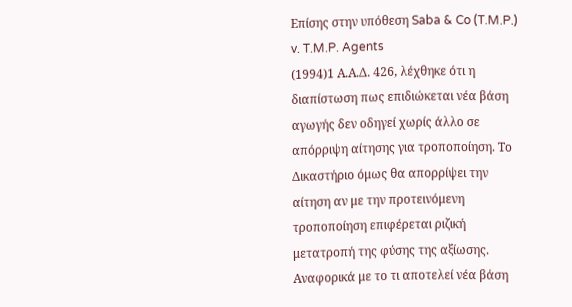Επίσης στην υπόθεση Saba & Co (T.M.P.) v. T.M.P. Agents
(1994)1 Α.Α.Δ. 426, λέχθηκε ότι η διαπίστωση πως επιδιώκεται νέα βάση αγωγής δεν οδηγεί χωρίς άλλο σε απόρριψη αίτησης για τροποποίηση. Το Δικαστήριο όμως θα απορρίψει την αίτηση αν με την προτεινόμενη τροποποίηση επιφέρεται ριζική μετατροπή της φύσης της αξίωσης. Αναφορικά με το τι αποτελεί νέα βάση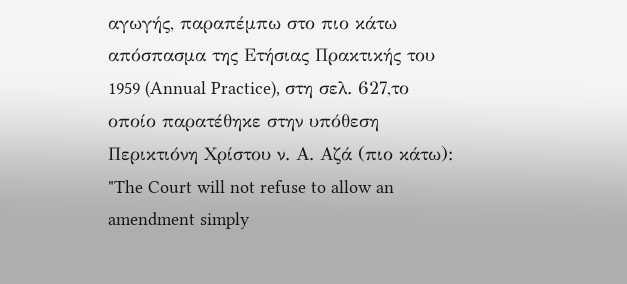αγωγής, παραπέμπω στο πιο κάτω απόσπασμα της Ετήσιας Πρακτικής του 1959 (Annual Practice), στη σελ. 627,το οποίο παρατέθηκε στην υπόθεση Περικτιόνη Χρίστου ν. Α. Αζά (πιο κάτω): "The Court will not refuse to allow an amendment simply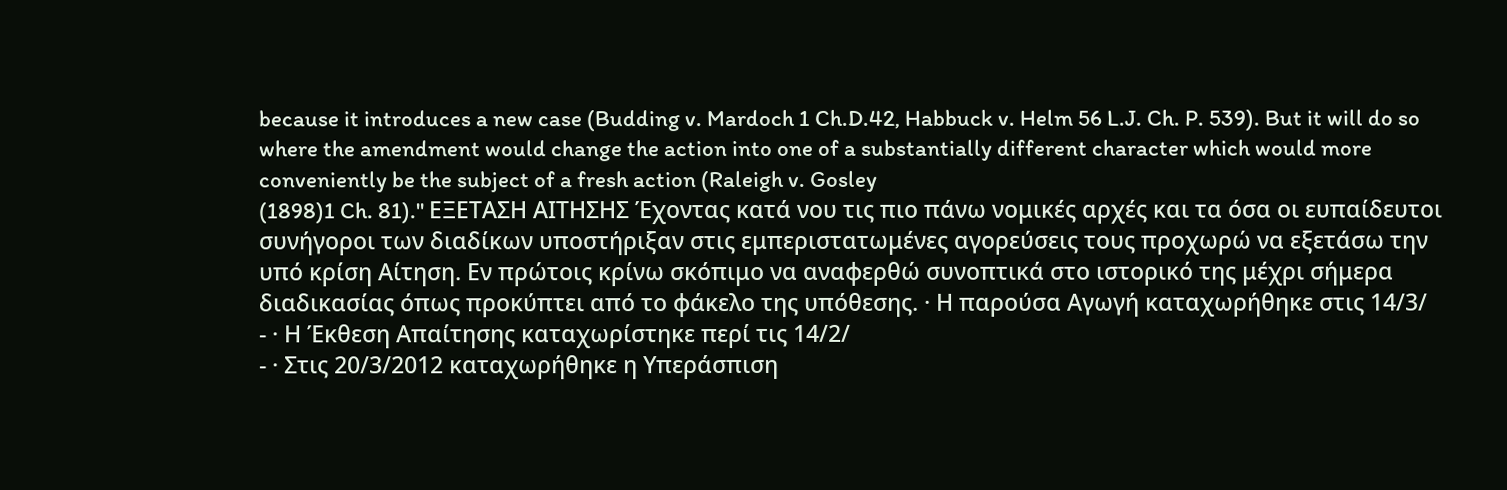because it introduces a new case (Budding v. Mardoch 1 Ch.D.42, Habbuck v. Helm 56 L.J. Ch. P. 539). But it will do so where the amendment would change the action into one of a substantially different character which would more conveniently be the subject of a fresh action (Raleigh v. Gosley
(1898)1 Ch. 81)." ΕΞΕΤΑΣΗ ΑΙΤΗΣΗΣ Έχοντας κατά νου τις πιο πάνω νομικές αρχές και τα όσα οι ευπαίδευτοι συνήγοροι των διαδίκων υποστήριξαν στις εμπεριστατωμένες αγορεύσεις τους προχωρώ να εξετάσω την υπό κρίση Αίτηση. Εν πρώτοις κρίνω σκόπιμο να αναφερθώ συνοπτικά στο ιστορικό της μέχρι σήμερα διαδικασίας όπως προκύπτει από το φάκελο της υπόθεσης. · Η παρούσα Αγωγή καταχωρήθηκε στις 14/3/
- · Η Έκθεση Απαίτησης καταχωρίστηκε περί τις 14/2/
- · Στις 20/3/2012 καταχωρήθηκε η Υπεράσπιση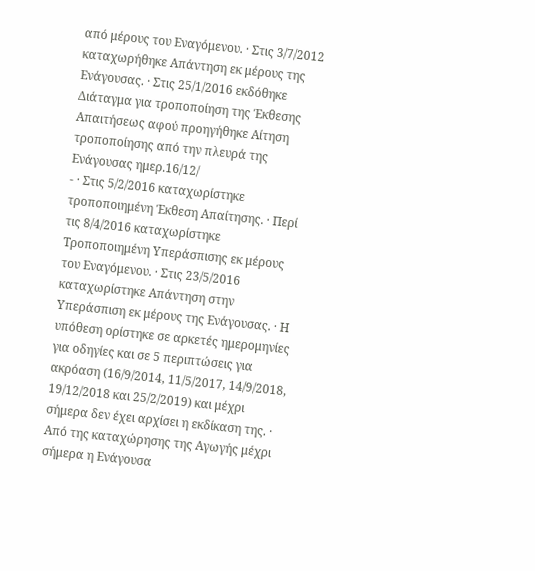από μέρους του Εναγόμενου. · Στις 3/7/2012 καταχωρήθηκε Απάντηση εκ μέρους της Ενάγουσας. · Στις 25/1/2016 εκδόθηκε Διάταγμα για τροποποίηση της Έκθεσης Απαιτήσεως αφού προηγήθηκε Αίτηση τροποποίησης από την πλευρά της Ενάγουσας ημερ.16/12/
- · Στις 5/2/2016 καταχωρίστηκε τροποποιημένη Έκθεση Απαίτησης. · Περί τις 8/4/2016 καταχωρίστηκε Τροποποιημένη Υπεράσπισης εκ μέρους του Εναγόμενου. · Στις 23/5/2016 καταχωρίστηκε Απάντηση στην Υπεράσπιση εκ μέρους της Ενάγουσας. · Η υπόθεση ορίστηκε σε αρκετές ημερομηνίες για οδηγίες και σε 5 περιπτώσεις για ακρόαση (16/9/2014, 11/5/2017, 14/9/2018, 19/12/2018 και 25/2/2019) και μέχρι σήμερα δεν έχει αρχίσει η εκδίκαση της. · Από της καταχώρησης της Αγωγής μέχρι σήμερα η Ενάγουσα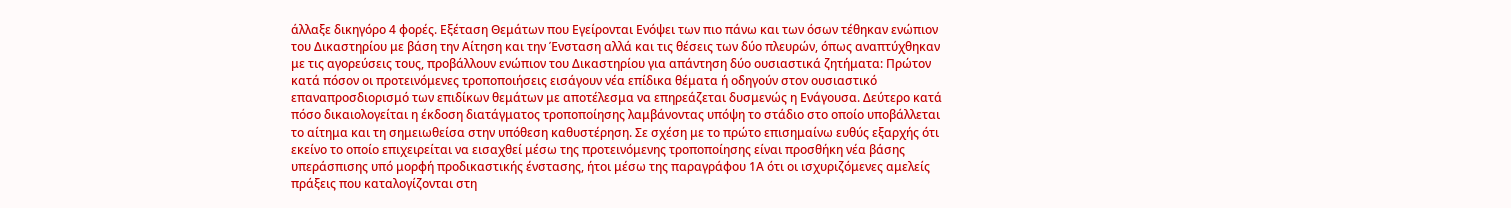άλλαξε δικηγόρο 4 φορές. Εξέταση Θεμάτων που Εγείρονται Ενόψει των πιο πάνω και των όσων τέθηκαν ενώπιον του Δικαστηρίου με βάση την Αίτηση και την Ένσταση αλλά και τις θέσεις των δύο πλευρών, όπως αναπτύχθηκαν με τις αγορεύσεις τους, προβάλλουν ενώπιον του Δικαστηρίου για απάντηση δύο ουσιαστικά ζητήματα: Πρώτον κατά πόσον οι προτεινόμενες τροποποιήσεις εισάγουν νέα επίδικα θέματα ή οδηγούν στον ουσιαστικό επαναπροσδιορισμό των επιδίκων θεμάτων με αποτέλεσμα να επηρεάζεται δυσμενώς η Ενάγουσα. Δεύτερο κατά πόσο δικαιολογείται η έκδοση διατάγματος τροποποίησης λαμβάνοντας υπόψη το στάδιο στο οποίο υποβάλλεται το αίτημα και τη σημειωθείσα στην υπόθεση καθυστέρηση. Σε σχέση με το πρώτο επισημαίνω ευθύς εξαρχής ότι εκείνο το οποίο επιχειρείται να εισαχθεί μέσω της προτεινόμενης τροποποίησης είναι προσθήκη νέα βάσης υπεράσπισης υπό μορφή προδικαστικής ένστασης, ήτοι μέσω της παραγράφου 1Α ότι οι ισχυριζόμενες αμελείς πράξεις που καταλογίζονται στη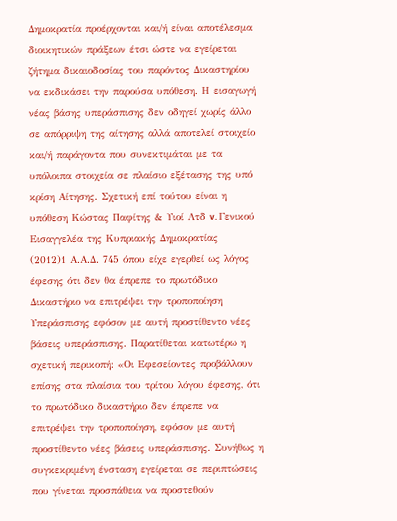Δημοκρατία προέρχονται και/ή είναι αποτέλεσμα διοικητικών πράξεων έτσι ώστε να εγείρεται ζήτημα δικαιοδοσίας του παρόντος Δικαστηρίου να εκδικάσει την παρούσα υπόθεση. Η εισαγωγή νέας βάσης υπεράσπισης δεν οδηγεί χωρίς άλλο σε απόρριψη της αίτησης αλλά αποτελεί στοιχείο και/ή παράγοντα που συνεκτιμάται με τα υπόλοιπα στοιχεία σε πλαίσιο εξέτασης της υπό κρίση Αίτησης. Σχετική επί τούτου είναι η υπόθεση Κώστας Παφίτης & Υιοί Λτδ v. Γενικού Εισαγγελέα της Κυπριακής Δημοκρατίας
(2012)1 Α.Α.Δ. 745 όπου είχε εγερθεί ως λόγος έφεσης ότι δεν θα έπρεπε το πρωτόδικο Δικαστήριο να επιτρέψει την τροποποίηση Υπεράσπισης εφόσον με αυτή προστίθεντο νέες βάσεις υπεράσπισης. Παρατίθεται κατωτέρω η σχετική περικοπή: «Οι Εφεσείοντες προβάλλουν επίσης στα πλαίσια του τρίτου λόγου έφεσης, ότι το πρωτόδικο δικαστήριο δεν έπρεπε να επιτρέψει την τροποποίηση, εφόσον με αυτή προστίθεντο νέες βάσεις υπεράσπισης. Συνήθως η συγκεκριμένη ένσταση εγείρεται σε περιπτώσεις που γίνεται προσπάθεια να προστεθούν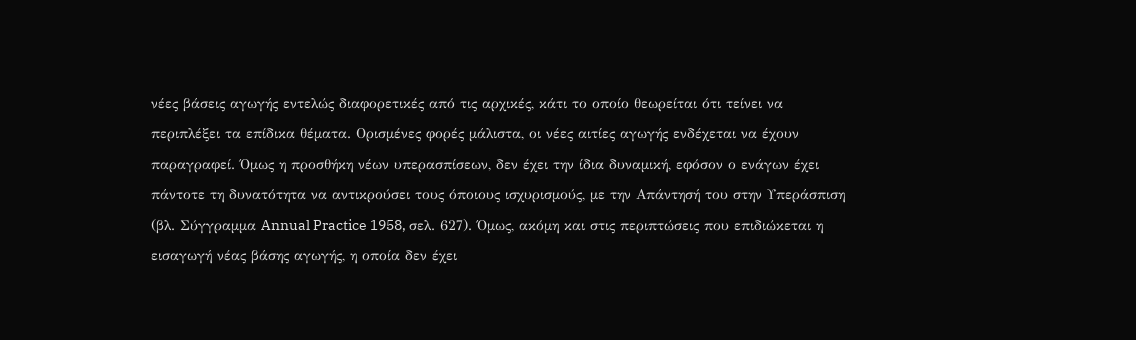νέες βάσεις αγωγής εντελώς διαφορετικές από τις αρχικές, κάτι το οποίο θεωρείται ότι τείνει να περιπλέξει τα επίδικα θέματα. Ορισμένες φορές μάλιστα, οι νέες αιτίες αγωγής ενδέχεται να έχουν παραγραφεί. Όμως η προσθήκη νέων υπερασπίσεων, δεν έχει την ίδια δυναμική, εφόσον ο ενάγων έχει πάντοτε τη δυνατότητα να αντικρούσει τους όποιους ισχυρισμούς, με την Απάντησή του στην Υπεράσπιση (βλ. Σύγγραμμα Annual Practice 1958, σελ. 627). Όμως, ακόμη και στις περιπτώσεις που επιδιώκεται η εισαγωγή νέας βάσης αγωγής, η οποία δεν έχει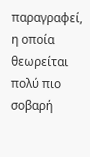παραγραφεί, η οποία θεωρείται πολύ πιο σοβαρή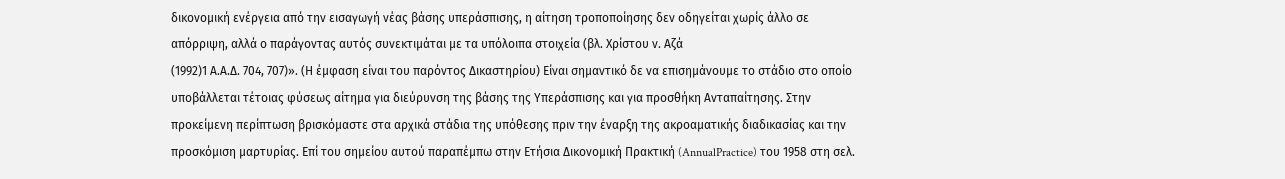δικονομική ενέργεια από την εισαγωγή νέας βάσης υπεράσπισης, η αίτηση τροποποίησης δεν οδηγείται χωρίς άλλο σε απόρριψη, αλλά ο παράγοντας αυτός συνεκτιμάται με τα υπόλοιπα στοιχεία (βλ. Χρίστου ν. Αζά
(1992)1 Α.Α.Δ. 704, 707)». (Η έμφαση είναι του παρόντος Δικαστηρίου) Είναι σημαντικό δε να επισημάνουμε το στάδιο στο οποίο υποβάλλεται τέτοιας φύσεως αίτημα για διεύρυνση της βάσης της Υπεράσπισης και για προσθήκη Ανταπαίτησης. Στην προκείμενη περίπτωση βρισκόμαστε στα αρχικά στάδια της υπόθεσης πριν την έναρξη της ακροαματικής διαδικασίας και την προσκόμιση μαρτυρίας. Επί του σημείου αυτού παραπέμπω στην Ετήσια Δικονομική Πρακτική (AnnualPractice) του 1958 στη σελ.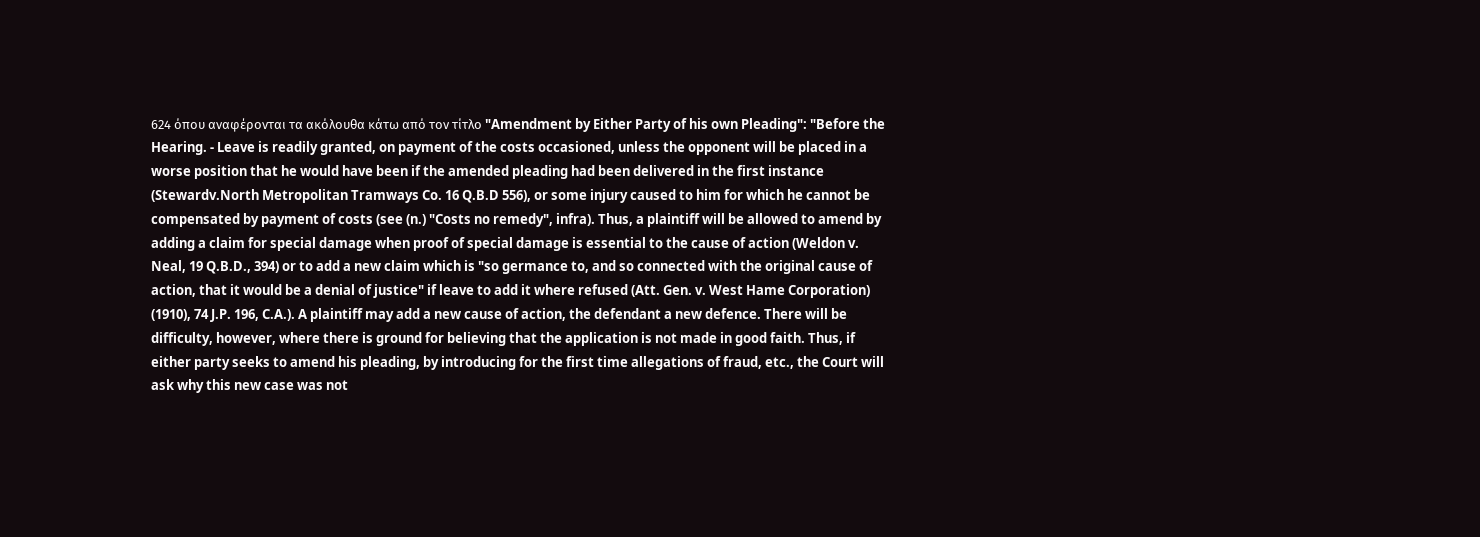624 όπου αναφέρονται τα ακόλουθα κάτω από τον τίτλο "Amendment by Either Party of his own Pleading": "Before the Hearing. - Leave is readily granted, on payment of the costs occasioned, unless the opponent will be placed in a worse position that he would have been if the amended pleading had been delivered in the first instance (Stewardv.North Metropolitan Tramways Co. 16 Q.B.D 556), or some injury caused to him for which he cannot be compensated by payment of costs (see (n.) "Costs no remedy", infra). Thus, a plaintiff will be allowed to amend by adding a claim for special damage when proof of special damage is essential to the cause of action (Weldon v. Neal, 19 Q.B.D., 394) or to add a new claim which is "so germance to, and so connected with the original cause of action, that it would be a denial of justice" if leave to add it where refused (Att. Gen. v. West Hame Corporation)
(1910), 74 J.P. 196, C.A.). A plaintiff may add a new cause of action, the defendant a new defence. There will be difficulty, however, where there is ground for believing that the application is not made in good faith. Thus, if either party seeks to amend his pleading, by introducing for the first time allegations of fraud, etc., the Court will ask why this new case was not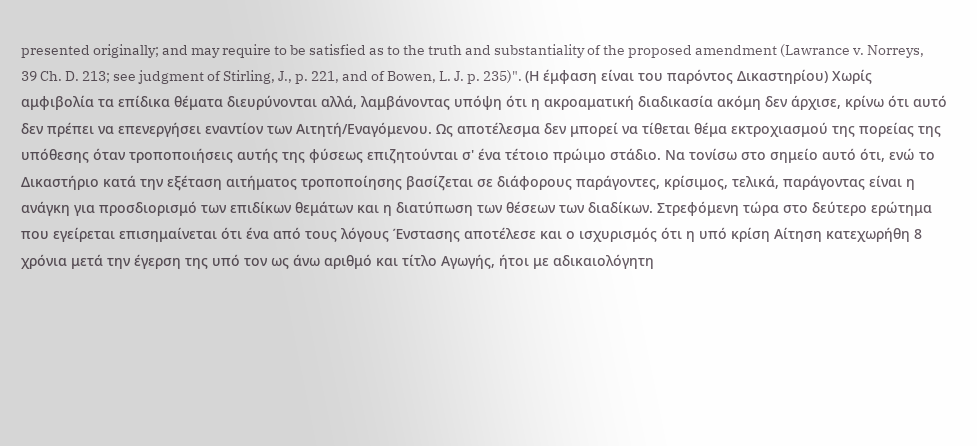presented originally; and may require to be satisfied as to the truth and substantiality of the proposed amendment (Lawrance v. Norreys, 39 Ch. D. 213; see judgment of Stirling, J., p. 221, and of Bowen, L. J. p. 235)". (Η έμφαση είναι του παρόντος Δικαστηρίου) Χωρίς αμφιβολία τα επίδικα θέματα διευρύνονται αλλά, λαμβάνοντας υπόψη ότι η ακροαματική διαδικασία ακόμη δεν άρχισε, κρίνω ότι αυτό δεν πρέπει να επενεργήσει εναντίον των Αιτητή/Εναγόμενου. Ως αποτέλεσμα δεν μπορεί να τίθεται θέμα εκτροχιασμού της πορείας της υπόθεσης όταν τροποποιήσεις αυτής της φύσεως επιζητούνται σ' ένα τέτοιο πρώιμο στάδιο. Να τονίσω στο σημείο αυτό ότι, ενώ το Δικαστήριο κατά την εξέταση αιτήματος τροποποίησης βασίζεται σε διάφορους παράγοντες, κρίσιμος, τελικά, παράγοντας είναι η ανάγκη για προσδιορισμό των επιδίκων θεμάτων και η διατύπωση των θέσεων των διαδίκων. Στρεφόμενη τώρα στο δεύτερο ερώτημα που εγείρεται επισημαίνεται ότι ένα από τους λόγους Ένστασης αποτέλεσε και ο ισχυρισμός ότι η υπό κρίση Αίτηση κατεχωρήθη 8 χρόνια μετά την έγερση της υπό τον ως άνω αριθμό και τίτλο Αγωγής, ήτοι με αδικαιολόγητη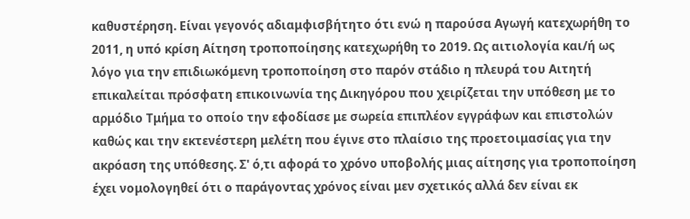καθυστέρηση. Είναι γεγονός αδιαμφισβήτητο ότι ενώ η παρούσα Αγωγή κατεχωρήθη το 2011, η υπό κρίση Αίτηση τροποποίησης κατεχωρήθη το 2019. Ως αιτιολογία και/ή ως λόγο για την επιδιωκόμενη τροποποίηση στο παρόν στάδιο η πλευρά του Αιτητή επικαλείται πρόσφατη επικοινωνία της Δικηγόρου που χειρίζεται την υπόθεση με το αρμόδιο Τμήμα το οποίο την εφοδίασε με σωρεία επιπλέον εγγράφων και επιστολών καθώς και την εκτενέστερη μελέτη που έγινε στο πλαίσιο της προετοιμασίας για την ακρόαση της υπόθεσης. Σ' ό,τι αφορά το χρόνο υποβολής μιας αίτησης για τροποποίηση έχει νομολογηθεί ότι ο παράγοντας χρόνος είναι μεν σχετικός αλλά δεν είναι εκ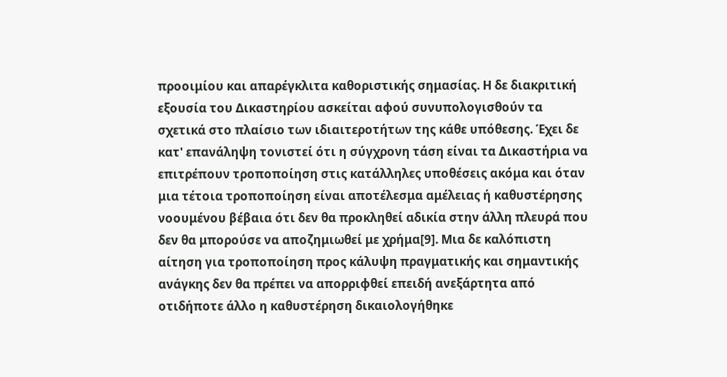προοιμίου και απαρέγκλιτα καθοριστικής σημασίας. Η δε διακριτική εξουσία του Δικαστηρίου ασκείται αφού συνυπολογισθούν τα σχετικά στο πλαίσιο των ιδιαιτεροτήτων της κάθε υπόθεσης. Έχει δε κατ' επανάληψη τονιστεί ότι η σύγχρονη τάση είναι τα Δικαστήρια να επιτρέπουν τροποποίηση στις κατάλληλες υποθέσεις ακόμα και όταν μια τέτοια τροποποίηση είναι αποτέλεσμα αμέλειας ή καθυστέρησης νοουμένου βέβαια ότι δεν θα προκληθεί αδικία στην άλλη πλευρά που δεν θα μπορούσε να αποζημιωθεί με χρήμα[9]. Μια δε καλόπιστη αίτηση για τροποποίηση προς κάλυψη πραγματικής και σημαντικής ανάγκης δεν θα πρέπει να απορριφθεί επειδή ανεξάρτητα από οτιδήποτε άλλο η καθυστέρηση δικαιολογήθηκε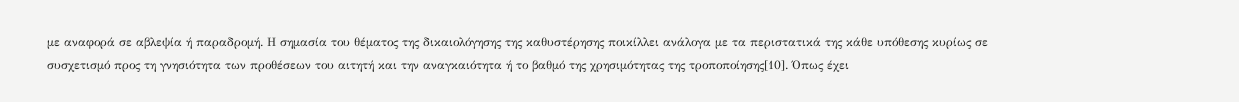με αναφορά σε αβλεψία ή παραδρομή. Η σημασία του θέματος της δικαιολόγησης της καθυστέρησης ποικίλλει ανάλογα με τα περιστατικά της κάθε υπόθεσης κυρίως σε συσχετισμό προς τη γνησιότητα των προθέσεων του αιτητή και την αναγκαιότητα ή το βαθμό της χρησιμότητας της τροποποίησης[10]. Όπως έχει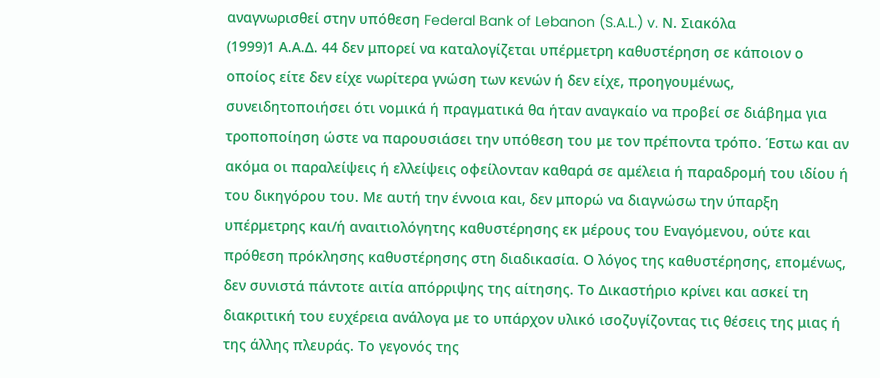αναγνωρισθεί στην υπόθεση Federal Bank of Lebanon (S.A.L.) v. Ν. Σιακόλα
(1999)1 Α.Α.Δ. 44 δεν μπορεί να καταλογίζεται υπέρμετρη καθυστέρηση σε κάποιον ο οποίος είτε δεν είχε νωρίτερα γνώση των κενών ή δεν είχε, προηγουμένως, συνειδητοποιήσει ότι νομικά ή πραγματικά θα ήταν αναγκαίο να προβεί σε διάβημα για τροποποίηση ώστε να παρουσιάσει την υπόθεση του με τον πρέποντα τρόπο. Έστω και αν ακόμα οι παραλείψεις ή ελλείψεις οφείλονταν καθαρά σε αμέλεια ή παραδρομή του ιδίου ή του δικηγόρου του. Με αυτή την έννοια και, δεν μπορώ να διαγνώσω την ύπαρξη υπέρμετρης και/ή αναιτιολόγητης καθυστέρησης εκ μέρους του Εναγόμενου, ούτε και πρόθεση πρόκλησης καθυστέρησης στη διαδικασία. Ο λόγος της καθυστέρησης, επομένως, δεν συνιστά πάντοτε αιτία απόρριψης της αίτησης. Το Δικαστήριο κρίνει και ασκεί τη διακριτική του ευχέρεια ανάλογα με το υπάρχον υλικό ισοζυγίζοντας τις θέσεις της μιας ή της άλλης πλευράς. Το γεγονός της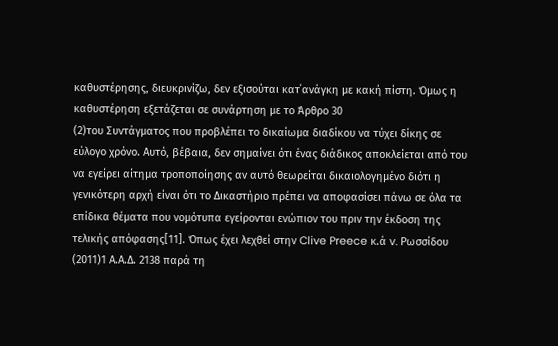καθυστέρησης, διευκρινίζω, δεν εξισούται κατ΄ανάγκη με κακή πίστη. Όμως η καθυστέρηση εξετάζεται σε συνάρτηση με το Άρθρο 30
(2)του Συντάγματος που προβλέπει το δικαίωμα διαδίκου να τύχει δίκης σε εύλογο χρόνο. Αυτό, βέβαια, δεν σημαίνει ότι ένας διάδικος αποκλείεται από του να εγείρει αίτημα τροποποίησης αν αυτό θεωρείται δικαιολογημένο διότι η γενικότερη αρχή είναι ότι το Δικαστήριο πρέπει να αποφασίσει πάνω σε όλα τα επίδικα θέματα που νομότυπα εγείρονται ενώπιον του πριν την έκδοση της τελικής απόφασης[11]. Όπως έχει λεχθεί στην Clive Preece κ.ά v. Ρωσσίδου
(2011)1 Α.Α.Δ. 2138 παρά τη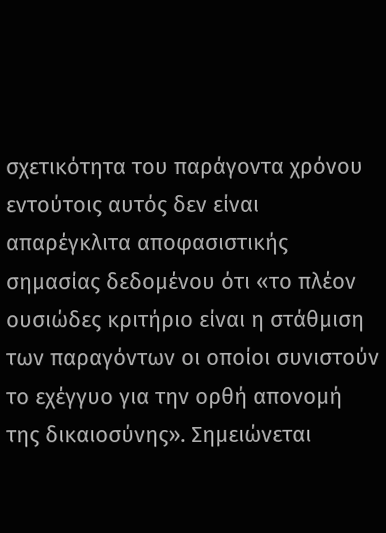σχετικότητα του παράγοντα χρόνου εντούτοις αυτός δεν είναι απαρέγκλιτα αποφασιστικής σημασίας δεδομένου ότι «το πλέον ουσιώδες κριτήριο είναι η στάθμιση των παραγόντων οι οποίοι συνιστούν το εχέγγυο για την ορθή απονομή της δικαιοσύνης». Σημειώνεται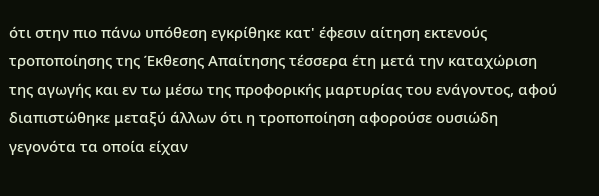ότι στην πιο πάνω υπόθεση εγκρίθηκε κατ' έφεσιν αίτηση εκτενούς τροποποίησης της Έκθεσης Απαίτησης τέσσερα έτη μετά την καταχώριση της αγωγής και εν τω μέσω της προφορικής μαρτυρίας του ενάγοντος, αφού διαπιστώθηκε μεταξύ άλλων ότι η τροποποίηση αφορούσε ουσιώδη γεγονότα τα οποία είχαν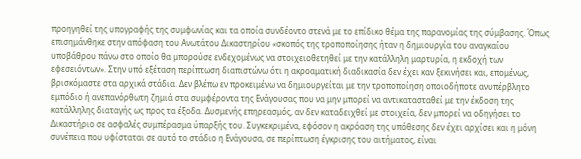προηγηθεί της υπογραφής της συμφωνίας και τα οποία συνδέοντο στενά με το επίδικο θέμα της παρανομίας της σύμβασης. Όπως επισημάνθηκε στην απόφαση του Ανωτάτου Δικαστηρίου «σκοπός της τροποποίησης ήταν η δημιουργία του αναγκαίου υποβάθρου πάνω στο οποίο θα μπορούσε ενδεχομένως να στοιχειοθετηθεί με την κατάλληλη μαρτυρία, η εκδοχή των εφεσειόντων». Στην υπό εξέταση περίπτωση διαπιστώνω ότι η ακροαματική διαδικασία δεν έχει καν ξεκινήσει και, επομένως, βρισκόμαστε στα αρχικά στάδια. Δεν βλέπω εν προκειμένω να δημιουργείται με την τροποποίηση οποιοδήποτε ανυπέρβλητο εμπόδιο ή ανεπανόρθωτη ζημιά στα συμφέροντα της Ενάγουσας που να μην μπορεί να αντικατασταθεί με την έκδοση της κατάλληλης διαταγής ως προς τα έξοδα. Δυσμενής επηρεασμός, αν δεν καταδειχθεί με στοιχεία, δεν μπορεί να οδηγήσει το Δικαστήριο σε ασφαλές συμπέρασμα ύπαρξής του. Συγκεκριμένα, εφόσον η ακρόαση της υπόθεσης δεν έχει αρχίσει και η μόνη συνέπεια που υφίσταται σε αυτό το στάδιο η Ενάγουσα, σε περίπτωση έγκρισης του αιτήματος, είναι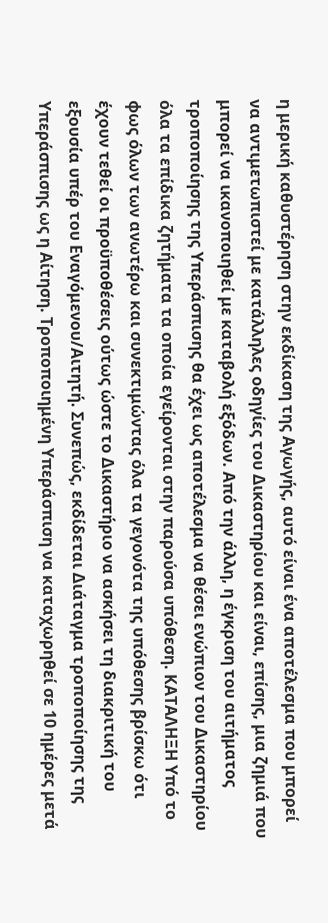η μερική καθυστέρηση στην εκδίκαση της Αγωγής, αυτό είναι ένα αποτέλεσμα που μπορεί να αντιμετωπιστεί με κατάλληλες οδηγίες του Δικαστηρίου και είναι, επίσης, μια ζημιά που μπορεί να ικανοποιηθεί με καταβολή εξόδων. Από την άλλη, η έγκριση του αιτήματος τροποποίησης της Υπεράσπισης θα έχει ως αποτέλεσμα να θέσει ενώπιον του Δικαστηρίου όλα τα επίδικα ζητήματα τα οποία εγείρονται στην παρούσα υπόθεση. ΚΑΤΑΛΗΞΗ Υπό το φως όλων των ανωτέρω και συνεκτιμώντας όλα τα γεγονότα της υπόθεσης βρίσκω ότι έχουν τεθεί οι προϋποθέσεις ούτως ώστε το Δικαστήριο να ασκήσει τη διακριτική του εξουσία υπέρ του Εναγόμενου/Αιτητή. Συνεπώς, εκδίδεται Διάταγμα τροποποίησης της Υπεράσπισης ως η Αίτηση. Τροποποιημένη Υπεράσπιση να καταχωρηθεί σε 10 ημέρες μετά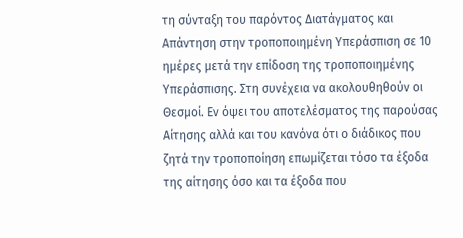τη σύνταξη του παρόντος Διατάγματος και Απάντηση στην τροποποιημένη Υπεράσπιση σε 10 ημέρες μετά την επίδοση της τροποποιημένης Υπεράσπισης. Στη συνέχεια να ακολουθηθούν οι Θεσμοί. Εν όψει του αποτελέσματος της παρούσας Αίτησης αλλά και του κανόνα ότι ο διάδικος που ζητά την τροποποίηση επωμίζεται τόσο τα έξοδα της αίτησης όσο και τα έξοδα που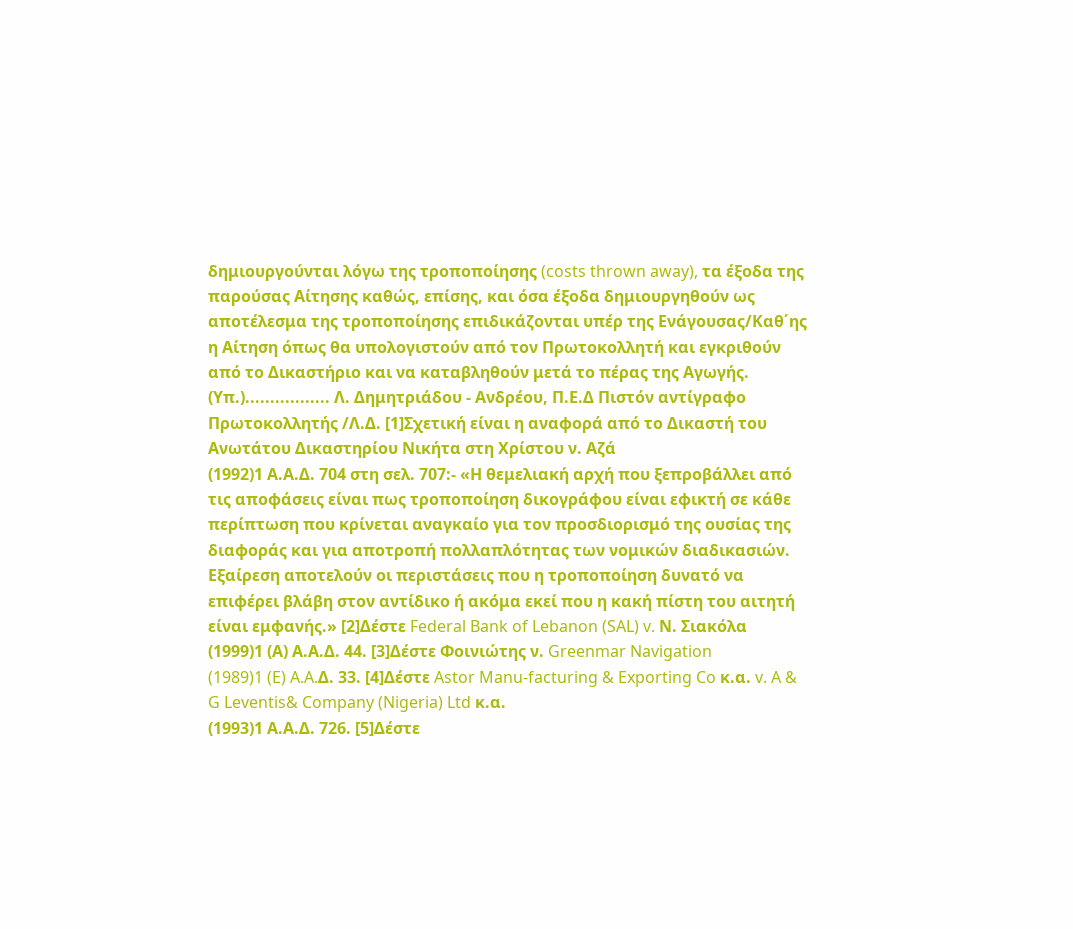δημιουργούνται λόγω της τροποποίησης (costs thrown away), τα έξοδα της παρούσας Αίτησης καθώς, επίσης, και όσα έξοδα δημιουργηθούν ως αποτέλεσμα της τροποποίησης επιδικάζονται υπέρ της Ενάγουσας/Καθ΄ης η Αίτηση όπως θα υπολογιστούν από τον Πρωτοκολλητή και εγκριθούν από το Δικαστήριο και να καταβληθούν μετά το πέρας της Αγωγής. (Υπ.)................. Λ. Δημητριάδου - Ανδρέου, Π.Ε.Δ Πιστόν αντίγραφο Πρωτοκολλητής /Λ.Δ. [1]Σχετική είναι η αναφορά από το Δικαστή του Ανωτάτου Δικαστηρίου Νικήτα στη Χρίστου ν. Αζά
(1992)1 Α.Α.Δ. 704 στη σελ. 707:- «Η θεμελιακή αρχή που ξεπροβάλλει από τις αποφάσεις είναι πως τροποποίηση δικογράφου είναι εφικτή σε κάθε περίπτωση που κρίνεται αναγκαίο για τον προσδιορισμό της ουσίας της διαφοράς και για αποτροπή πολλαπλότητας των νομικών διαδικασιών. Εξαίρεση αποτελούν οι περιστάσεις που η τροποποίηση δυνατό να επιφέρει βλάβη στον αντίδικο ή ακόμα εκεί που η κακή πίστη του αιτητή είναι εμφανής.» [2]Δέστε Federal Bank of Lebanon (SAL) v. Ν. Σιακόλα
(1999)1 (Α) Α.Α.Δ. 44. [3]Δέστε Φοινιώτης ν. Greenmar Navigation
(1989)1 (E) A.A.Δ. 33. [4]Δέστε Astor Manu-facturing & Exporting Co κ.α. v. A & G Leventis& Company (Nigeria) Ltd κ.α.
(1993)1 Α.Α.Δ. 726. [5]Δέστε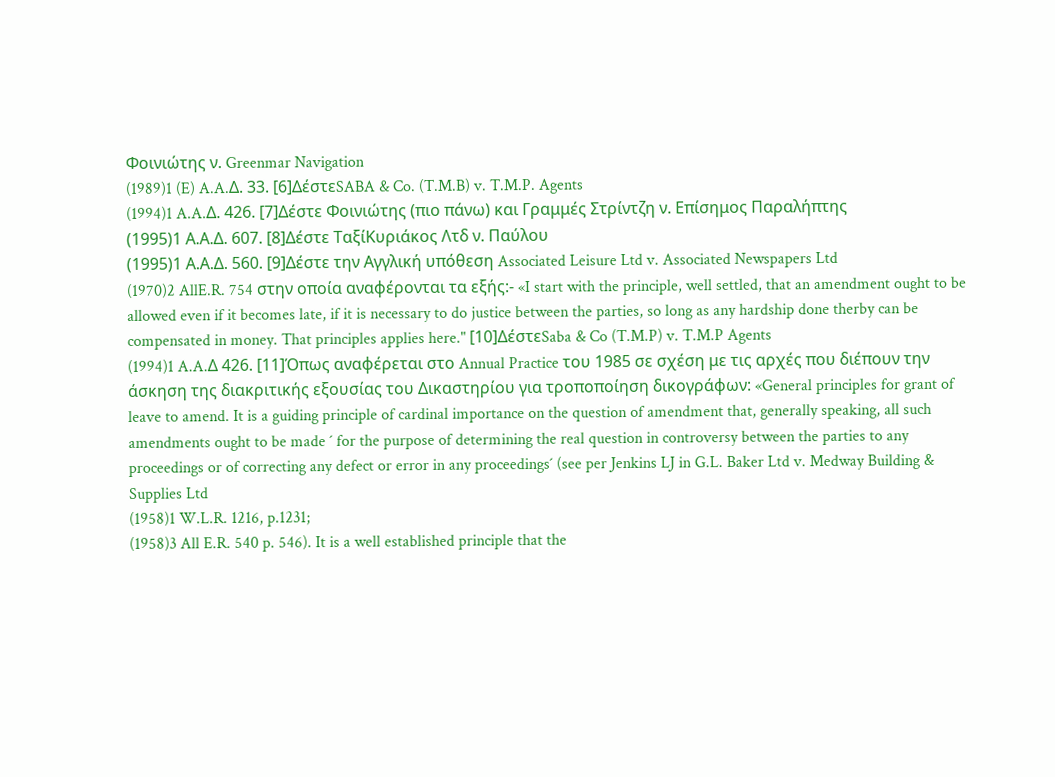Φοινιώτης ν. Greenmar Navigation
(1989)1 (E) A.A.Δ. 33. [6]ΔέστεSABA & Co. (T.M.B) v. T.M.P. Agents
(1994)1 A.A.Δ. 426. [7]Δέστε Φοινιώτης (πιο πάνω) και Γραμμές Στρίντζη ν. Επίσημος Παραλήπτης
(1995)1 Α.Α.Δ. 607. [8]Δέστε ΤαξίΚυριάκος Λτδ ν. Παύλου
(1995)1 Α.Α.Δ. 560. [9]Δέστε την Αγγλική υπόθεση Associated Leisure Ltd v. Associated Newspapers Ltd
(1970)2 AllE.R. 754 στην οποία αναφέρονται τα εξής:- «I start with the principle, well settled, that an amendment ought to be allowed even if it becomes late, if it is necessary to do justice between the parties, so long as any hardship done therby can be compensated in money. That principles applies here." [10]ΔέστεSaba & Co (T.M.P) v. T.M.P Agents
(1994)1 A.A.Δ 426. [11]Όπως αναφέρεται στο Annual Practice του 1985 σε σχέση με τις αρχές που διέπουν την άσκηση της διακριτικής εξουσίας του Δικαστηρίου για τροποποίηση δικογράφων: «General principles for grant of leave to amend. It is a guiding principle of cardinal importance on the question of amendment that, generally speaking, all such amendments ought to be made ´ for the purpose of determining the real question in controversy between the parties to any proceedings or of correcting any defect or error in any proceedings´ (see per Jenkins LJ in G.L. Baker Ltd v. Medway Building & Supplies Ltd
(1958)1 W.L.R. 1216, p.1231;
(1958)3 All E.R. 540 p. 546). It is a well established principle that the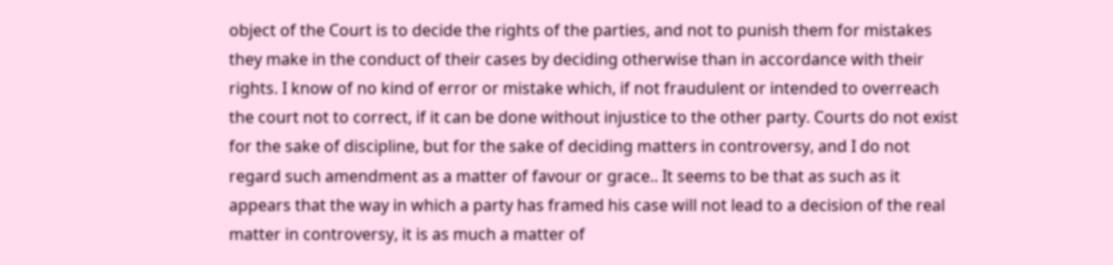object of the Court is to decide the rights of the parties, and not to punish them for mistakes they make in the conduct of their cases by deciding otherwise than in accordance with their rights. I know of no kind of error or mistake which, if not fraudulent or intended to overreach the court not to correct, if it can be done without injustice to the other party. Courts do not exist for the sake of discipline, but for the sake of deciding matters in controversy, and I do not regard such amendment as a matter of favour or grace.. It seems to be that as such as it appears that the way in which a party has framed his case will not lead to a decision of the real matter in controversy, it is as much a matter of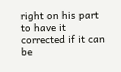right on his part to have it corrected if it can be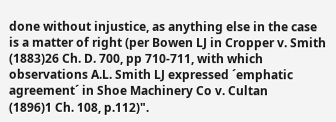done without injustice, as anything else in the case is a matter of right (per Bowen LJ in Cropper v. Smith
(1883)26 Ch. D. 700, pp 710-711, with which observations A.L. Smith LJ expressed ´emphatic agreement´ in Shoe Machinery Co v. Cultan
(1896)1 Ch. 108, p.112)".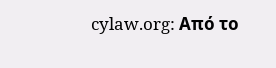cylaw.org: Από το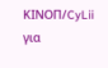ΚΙΝOΠ/CyLii για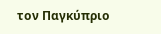τον Παγκύπριο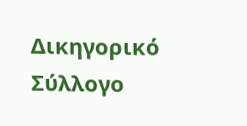Δικηγορικό Σύλλογο